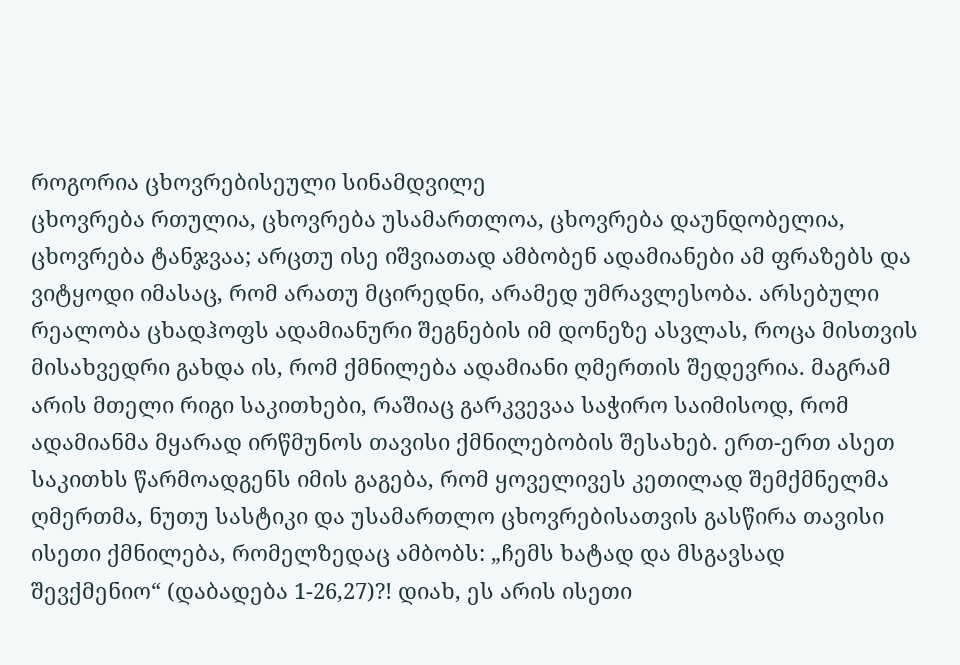როგორია ცხოვრებისეული სინამდვილე
ცხოვრება რთულია, ცხოვრება უსამართლოა, ცხოვრება დაუნდობელია, ცხოვრება ტანჯვაა; არცთუ ისე იშვიათად ამბობენ ადამიანები ამ ფრაზებს და ვიტყოდი იმასაც, რომ არათუ მცირედნი, არამედ უმრავლესობა. არსებული რეალობა ცხადჰოფს ადამიანური შეგნების იმ დონეზე ასვლას, როცა მისთვის მისახვედრი გახდა ის, რომ ქმნილება ადამიანი ღმერთის შედევრია. მაგრამ არის მთელი რიგი საკითხები, რაშიაც გარკვევაა საჭირო საიმისოდ, რომ ადამიანმა მყარად ირწმუნოს თავისი ქმნილებობის შესახებ. ერთ-ერთ ასეთ საკითხს წარმოადგენს იმის გაგება, რომ ყოველივეს კეთილად შემქმნელმა ღმერთმა, ნუთუ სასტიკი და უსამართლო ცხოვრებისათვის გასწირა თავისი ისეთი ქმნილება, რომელზედაც ამბობს: „ჩემს ხატად და მსგავსად შევქმენიო“ (დაბადება 1-26,27)?! დიახ, ეს არის ისეთი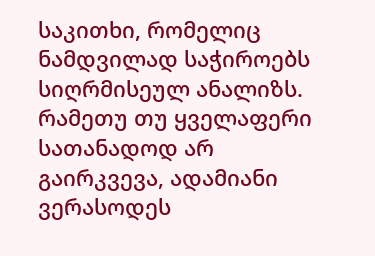საკითხი, რომელიც ნამდვილად საჭიროებს სიღრმისეულ ანალიზს. რამეთუ თუ ყველაფერი სათანადოდ არ გაირკვევა, ადამიანი ვერასოდეს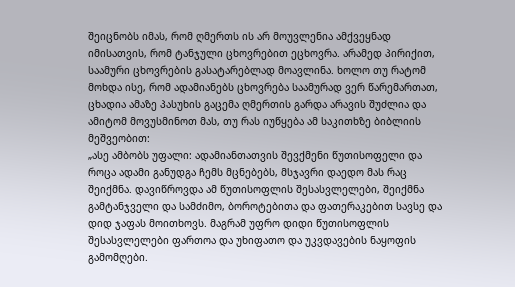შეიცნობს იმას, რომ ღმერთს ის არ მოუვლენია ამქვეყნად იმისათვის, რომ ტანჯული ცხოვრებით ეცხოვრა. არამედ პირიქით, საამური ცხოვრების გასატარებლად მოავლინა. ხოლო თუ რატომ მოხდა ისე, რომ ადამიანებს ცხოვრება საამურად ვერ წარემართათ, ცხადია ამაზე პასუხის გაცემა ღმერთის გარდა არავის შუძლია და ამიტომ მოვუსმინოთ მას, თუ რას იუწყება ამ საკითხზე ბიბლიის მეშვეობით:
„ასე ამბობს უფალი: ადამიანთათვის შევქმენი წუთისოფელი და როცა ადამი განუდგა ჩემს მცნებებს, მსჯავრი დაედო მას რაც შეიქმნა. დავიწროვდა ამ წუთისოფლის შესასვლელები, შეიქმნა გამტანჯველი და სამძიმო, ბოროტებითა და ფათერაკებით სავსე და დიდ ჯაფას მოითხოვს. მაგრამ უფრო დიდი წუთისოფლის შესასვლელები ფართოა და უხიფათო და უკვდავების ნაყოფის გამომღები.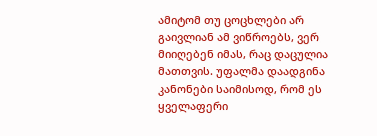ამიტომ თუ ცოცხლები არ გაივლიან ამ ვიწროებს, ვერ მიიღებენ იმას, რაც დაცულია მათთვის. უფალმა დაადგინა კანონები საიმისოდ, რომ ეს ყველაფერი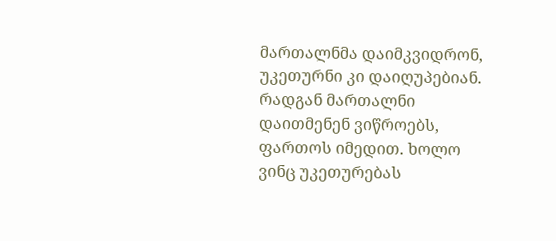მართალნმა დაიმკვიდრონ, უკეთურნი კი დაიღუპებიან. რადგან მართალნი დაითმენენ ვიწროებს, ფართოს იმედით. ხოლო ვინც უკეთურებას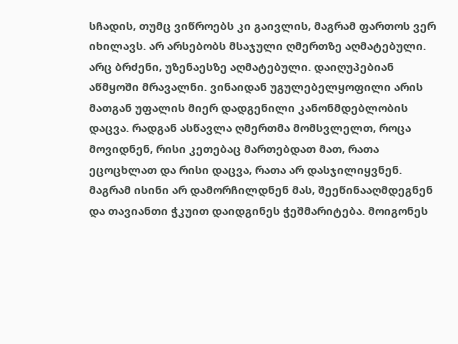სჩადის, თუმც ვიწროებს კი გაივლის, მაგრამ ფართოს ვერ იხილავს. არ არსებობს მსაჯული ღმერთზე აღმატებული. არც ბრძენი, უზენაესზე აღმატებული. დაიღუპებიან აწმყოში მრავალნი. ვინაიდან უგულებელყოფილი არის მათგან უფალის მიერ დადგენილი კანონმდებლობის დაცვა. რადგან ასწავლა ღმერთმა მომსვლელთ, როცა მოვიდნენ, რისი კეთებაც მართებდათ მათ, რათა ეცოცხლათ და რისი დაცვა, რათა არ დასჯილიყვნენ. მაგრამ ისინი არ დამორჩილდნენ მას, შეეწინააღმდეგნენ და თავიანთი ჭკუით დაიდგინეს ჭეშმარიტება. მოიგონეს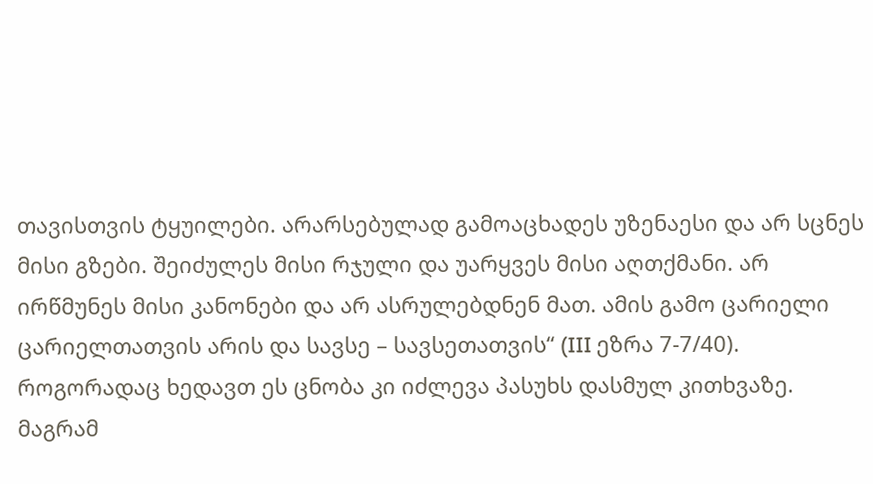თავისთვის ტყუილები. არარსებულად გამოაცხადეს უზენაესი და არ სცნეს მისი გზები. შეიძულეს მისი რჯული და უარყვეს მისი აღთქმანი. არ ირწმუნეს მისი კანონები და არ ასრულებდნენ მათ. ამის გამო ცარიელი ცარიელთათვის არის და სავსე – სავსეთათვის“ (III ეზრა 7-7/40).
როგორადაც ხედავთ ეს ცნობა კი იძლევა პასუხს დასმულ კითხვაზე. მაგრამ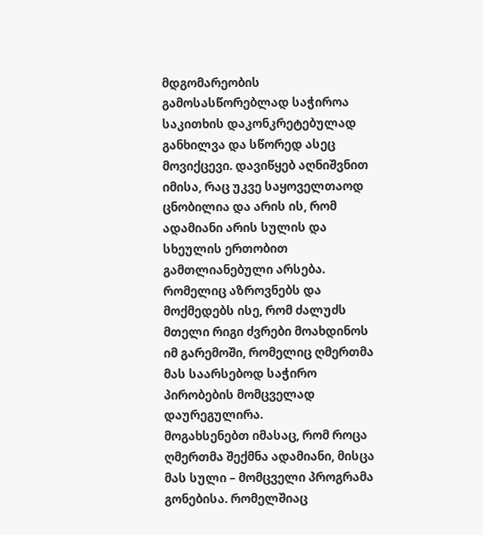მდგომარეობის გამოსასწორებლად საჭიროა საკითხის დაკონკრეტებულად განხილვა და სწორედ ასეც მოვიქცევი. დავიწყებ აღნიშვნით იმისა, რაც უკვე საყოველთაოდ ცნობილია და არის ის, რომ ადამიანი არის სულის და სხეულის ერთობით გამთლიანებული არსება. რომელიც აზროვნებს და მოქმედებს ისე, რომ ძალუძს მთელი რიგი ძვრები მოახდინოს იმ გარემოში, რომელიც ღმერთმა მას საარსებოდ საჭირო პირობების მომცველად დაურეგულირა.
მოგახსენებთ იმასაც, რომ როცა ღმერთმა შექმნა ადამიანი, მისცა მას სული – მომცველი პროგრამა გონებისა. რომელშიაც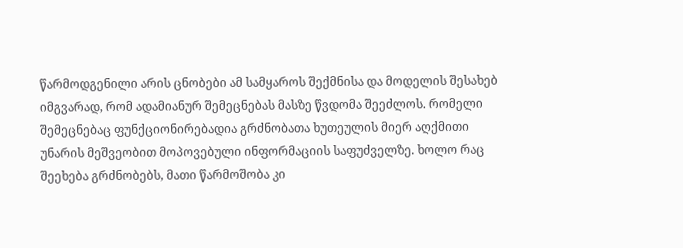წარმოდგენილი არის ცნობები ამ სამყაროს შექმნისა და მოდელის შესახებ იმგვარად, რომ ადამიანურ შემეცნებას მასზე წვდომა შეეძლოს. რომელი შემეცნებაც ფუნქციონირებადია გრძნობათა ხუთეულის მიერ აღქმითი უნარის მეშვეობით მოპოვებული ინფორმაციის საფუძველზე. ხოლო რაც შეეხება გრძნობებს, მათი წარმოშობა კი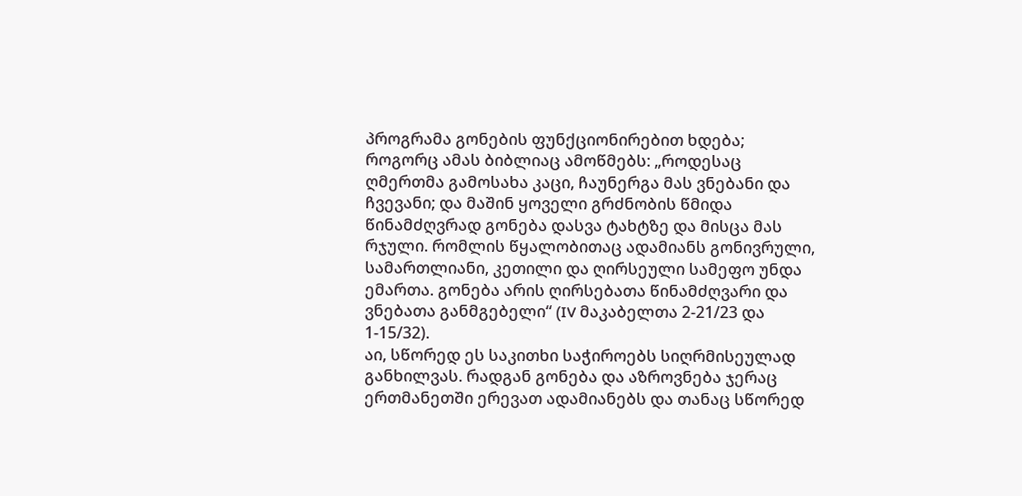პროგრამა გონების ფუნქციონირებით ხდება; როგორც ამას ბიბლიაც ამოწმებს: „როდესაც ღმერთმა გამოსახა კაცი, ჩაუნერგა მას ვნებანი და ჩვევანი; და მაშინ ყოველი გრძნობის წმიდა წინამძღვრად გონება დასვა ტახტზე და მისცა მას რჯული. რომლის წყალობითაც ადამიანს გონივრული, სამართლიანი, კეთილი და ღირსეული სამეფო უნდა ემართა. გონება არის ღირსებათა წინამძღვარი და ვნებათა განმგებელი“ (IV მაკაბელთა 2-21/23 და 1-15/32).
აი, სწორედ ეს საკითხი საჭიროებს სიღრმისეულად განხილვას. რადგან გონება და აზროვნება ჯერაც ერთმანეთში ერევათ ადამიანებს და თანაც სწორედ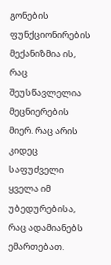გონების ფუნქციონირების მექანიზმია ის, რაც შეუსწავლელია მეცნიერების მიერ. რაც არის კიდეც საფუძველი ყველა იმ უბედურებისა, რაც ადამიანებს ემართებათ.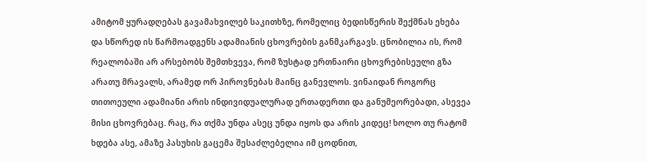ამიტომ ყურადღებას გავამახვილებ საკითხზე, რომელიც ბედისწერის შექმნას ეხება და სწორედ ის წარმოადგენს ადამიანის ცხოვრების განმკარგავს. ცნობილია ის, რომ რეალობაში არ არსებობს შემთხვევა, რომ ზუსტად ერთნაირი ცხოვრებისეული გზა არათუ მრავალს, არამედ ორ პიროვნებას მაინც განევლოს. ვინაიდან როგორც თითოეული ადამიანი არის ინდივიდუალურად ერთადერთი და განუმეორებადი, ასევეა მისი ცხოვრებაც. რაც, რა თქმა უნდა ასეც უნდა იყოს და არის კიდეც! ხოლო თუ რატომ ხდება ასე, ამაზე პასუხის გაცემა შესაძლებელია იმ ცოდნით,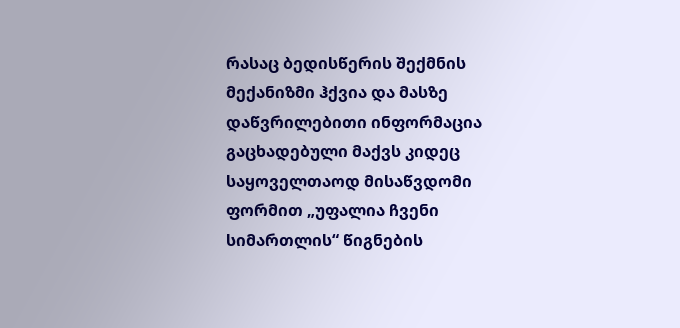რასაც ბედისწერის შექმნის მექანიზმი ჰქვია და მასზე დაწვრილებითი ინფორმაცია გაცხადებული მაქვს კიდეც საყოველთაოდ მისაწვდომი ფორმით „უფალია ჩვენი სიმართლის“ წიგნების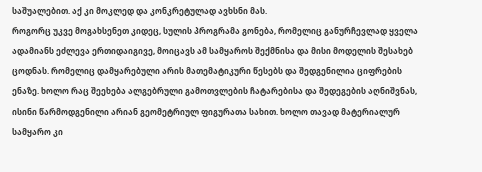საშუალებით. აქ კი მოკლედ და კონკრეტულად ავხსნი მას.
როგორც უკვე მოგახსენეთ კიდეც, სულის პროგრამა გონება, რომელიც განურჩევლად ყველა ადამიანს ეძლევა ერთიდაიგივე, მოიცავს ამ სამყაროს შექმნისა და მისი მოდელის შესახებ ცოდნას. რომელიც დამყარებული არის მათემატიკური წესებს და შედგენილია ციფრების ენაზე. ხოლო რაც შეეხება ალგებრული გამოთვლების ჩატარებისა და შედეგების აღნიშვნას, ისინი წარმოდგენილი არიან გეომეტრიულ ფიგურათა სახით. ხოლო თავად მატერიალურ სამყარო კი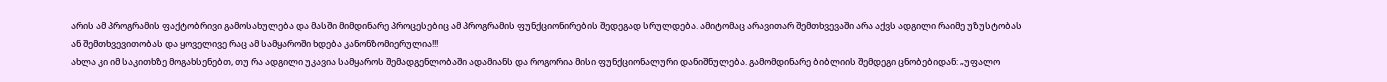არის ამ პროგრამის ფაქტობრივი გამოსახულება და მასში მიმდინარე პროცესებიც ამ პროგრამის ფუნქციონირების შედეგად სრულდება. ამიტომაც არავითარ შემთხვევაში არა აქვს ადგილი რაიმე უზუსტობას ან შემთხვევითობას და ყოველივე რაც ამ სამყაროში ხდება კანონზომიერულია!!!
ახლა კი იმ საკითხზე მოგახსენებთ, თუ რა ადგილი უკავია სამყაროს შემადგენლობაში ადამიანს და როგორია მისი ფუნქციონალური დანიშნულება. გამომდინარე ბიბლიის შემდეგი ცნობებიდან: „უფალო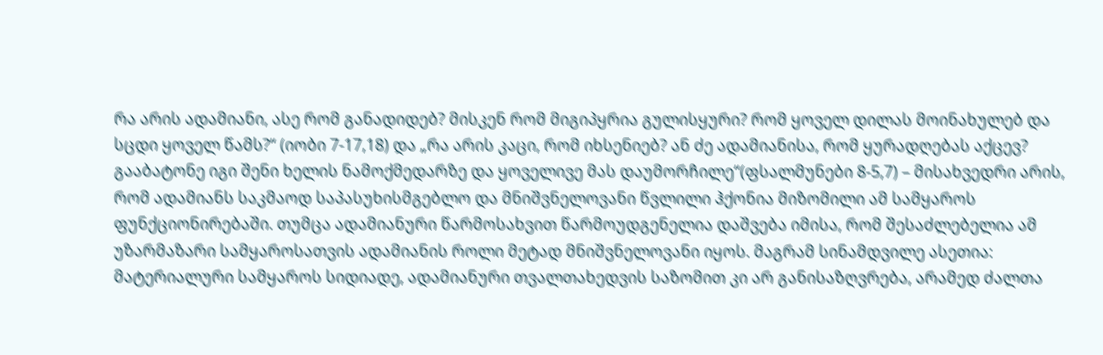რა არის ადამიანი, ასე რომ განადიდებ? მისკენ რომ მიგიპყრია გულისყური? რომ ყოველ დილას მოინახულებ და სცდი ყოველ წამს?“ (იობი 7-17,18) და „რა არის კაცი, რომ იხსენიებ? ან ძე ადამიანისა, რომ ყურადღებას აქცევ? გააბატონე იგი შენი ხელის ნამოქმედარზე და ყოველივე მას დაუმორჩილე“(ფსალმუნები 8-5,7) – მისახვედრი არის, რომ ადამიანს საკმაოდ საპასუხისმგებლო და მნიშვნელოვანი წვლილი ჰქონია მიზომილი ამ სამყაროს ფუნქციონირებაში. თუმცა ადამიანური წარმოსახვით წარმოუდგენელია დაშვება იმისა, რომ შესაძლებელია ამ უზარმაზარი სამყაროსათვის ადამიანის როლი მეტად მნიშვნელოვანი იყოს. მაგრამ სინამდვილე ასეთია: მატერიალური სამყაროს სიდიადე, ადამიანური თვალთახედვის საზომით კი არ განისაზღვრება, არამედ ძალთა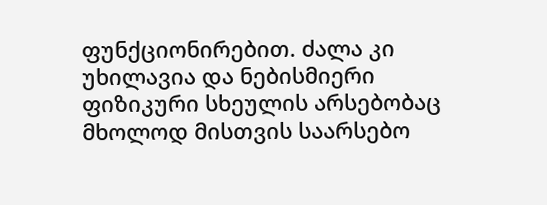ფუნქციონირებით. ძალა კი უხილავია და ნებისმიერი ფიზიკური სხეულის არსებობაც მხოლოდ მისთვის საარსებო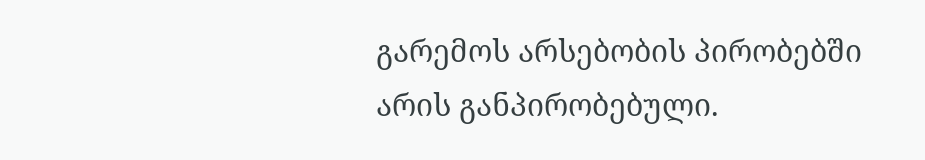გარემოს არსებობის პირობებში არის განპირობებული.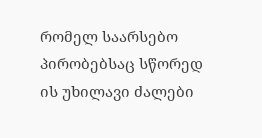რომელ საარსებო პირობებსაც სწორედ ის უხილავი ძალები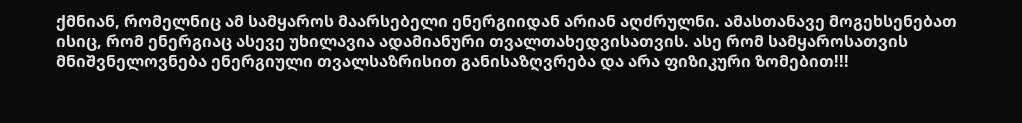ქმნიან, რომელნიც ამ სამყაროს მაარსებელი ენერგიიდან არიან აღძრულნი. ამასთანავე მოგეხსენებათ ისიც, რომ ენერგიაც ასევე უხილავია ადამიანური თვალთახედვისათვის. ასე რომ სამყაროსათვის მნიშვნელოვნება ენერგიული თვალსაზრისით განისაზღვრება და არა ფიზიკური ზომებით!!!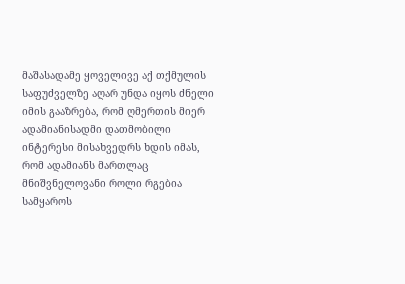მაშასადამე ყოველივე აქ თქმულის საფუძველზე აღარ უნდა იყოს ძნელი იმის გააზრება, რომ ღმერთის მიერ ადამიანისადმი დათმობილი ინტერესი მისახვედრს ხდის იმას, რომ ადამიანს მართლაც მნიშვნელოვანი როლი რგებია სამყაროს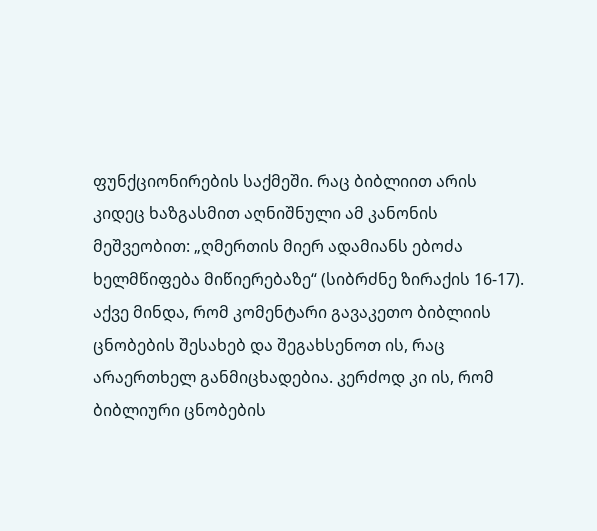ფუნქციონირების საქმეში. რაც ბიბლიით არის კიდეც ხაზგასმით აღნიშნული ამ კანონის მეშვეობით: „ღმერთის მიერ ადამიანს ებოძა ხელმწიფება მიწიერებაზე“ (სიბრძნე ზირაქის 16-17). აქვე მინდა, რომ კომენტარი გავაკეთო ბიბლიის ცნობების შესახებ და შეგახსენოთ ის, რაც არაერთხელ განმიცხადებია. კერძოდ კი ის, რომ ბიბლიური ცნობების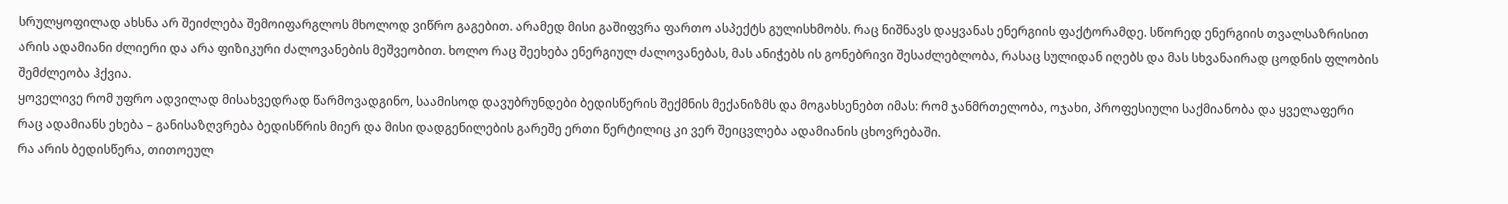სრულყოფილად ახსნა არ შეიძლება შემოიფარგლოს მხოლოდ ვიწრო გაგებით. არამედ მისი გაშიფვრა ფართო ასპექტს გულისხმობს. რაც ნიშნავს დაყვანას ენერგიის ფაქტორამდე. სწორედ ენერგიის თვალსაზრისით არის ადამიანი ძლიერი და არა ფიზიკური ძალოვანების მეშვეობით. ხოლო რაც შეეხება ენერგიულ ძალოვანებას, მას ანიჭებს ის გონებრივი შესაძლებლობა, რასაც სულიდან იღებს და მას სხვანაირად ცოდნის ფლობის შემძლეობა ჰქვია.
ყოველივე რომ უფრო ადვილად მისახვედრად წარმოვადგინო, საამისოდ დავუბრუნდები ბედისწერის შექმნის მექანიზმს და მოგახსენებთ იმას: რომ ჯანმრთელობა, ოჯახი, პროფესიული საქმიანობა და ყველაფერი რაც ადამიანს ეხება – განისაზღვრება ბედისწრის მიერ და მისი დადგენილების გარეშე ერთი წერტილიც კი ვერ შეიცვლება ადამიანის ცხოვრებაში.
რა არის ბედისწერა, თითოეულ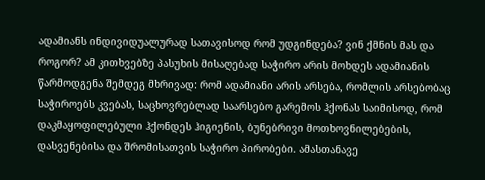ადამიანს ინდივიდუალურად სათავისოდ რომ უდგინდება? ვინ ქმნის მას და როგორ? ამ კითხვებზე პასუხის მისაღებად საჭირო არის მოხდეს ადამიანის წარმოდგენა შემდეგ მხრივად: რომ ადამიანი არის არსება, რომლის არსებობაც საჭიროებს კვებას, საცხოვრებლად საარსებო გარემოს ჰქონას საიმისოდ, რომ დაკმაყოფილებული ჰქონდეს ჰიგიენის, ბუნებრივი მოთხოვნილებების, დასვენებისა და შრომისათვის საჭირო პირობები. ამასთანავე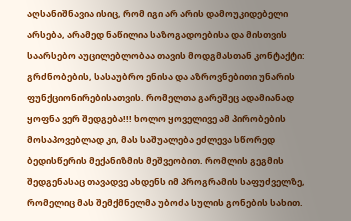აღსანიშნავია ისიც, რომ იგი არ არის დამოუკიდებელი არსება, არამედ ნაწილია საზოგადოებისა და მისთვის საარსებო აუცილებლობაა თავის მოდგმასთან კონტაქტი: გრძნობების, სასაუბრო ენისა და აზროვნებითი უნარის ფუნქციონირებისათვის. რომელთა გარეშეც ადამიანად ყოფნა ვერ შედგება!!! ხოლო ყოველივე ამ პირობების მოსაპოვებლად კი, მას საშუალება ეძლევა სწორედ ბედისწერის მექანიზმის მეშვეობით. რომლის გეგმის შედგენასაც თავადვე ახდენს იმ პროგრამის საფუძველზე, რომელიც მას შემქმნელმა უბოძა სულის გონების სახით.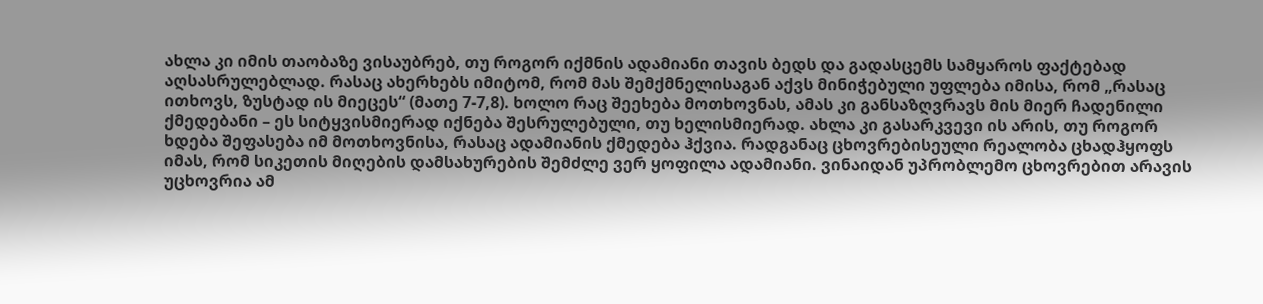ახლა კი იმის თაობაზე ვისაუბრებ, თუ როგორ იქმნის ადამიანი თავის ბედს და გადასცემს სამყაროს ფაქტებად აღსასრულებლად. რასაც ახერხებს იმიტომ, რომ მას შემქმნელისაგან აქვს მინიჭებული უფლება იმისა, რომ „რასაც ითხოვს, ზუსტად ის მიეცეს“ (მათე 7-7,8). ხოლო რაც შეეხება მოთხოვნას, ამას კი განსაზღვრავს მის მიერ ჩადენილი ქმედებანი – ეს სიტყვისმიერად იქნება შესრულებული, თუ ხელისმიერად. ახლა კი გასარკვევი ის არის, თუ როგორ ხდება შეფასება იმ მოთხოვნისა, რასაც ადამიანის ქმედება ჰქვია. რადგანაც ცხოვრებისეული რეალობა ცხადჰყოფს იმას, რომ სიკეთის მიღების დამსახურების შემძლე ვერ ყოფილა ადამიანი. ვინაიდან უპრობლემო ცხოვრებით არავის უცხოვრია ამ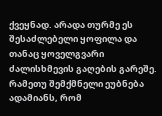ქვეყნად. არადა თურმე ეს შესაძლებელი ყოფილა და თანაც ყოველგვარი ძალისხმევის გაღების გარეშე. რამეთუ შემქმნელი ეუბნება ადამიანს, რომ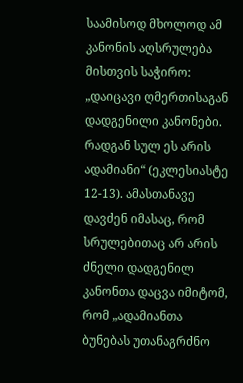საამისოდ მხოლოდ ამ კანონის აღსრულება მისთვის საჭირო: „დაიცავი ღმერთისაგან დადგენილი კანონები. რადგან სულ ეს არის ადამიანი“ (ეკლესიასტე 12-13). ამასთანავე დავძენ იმასაც, რომ სრულებითაც არ არის ძნელი დადგენილ კანონთა დაცვა იმიტომ, რომ „ადამიანთა ბუნებას უთანაგრძნო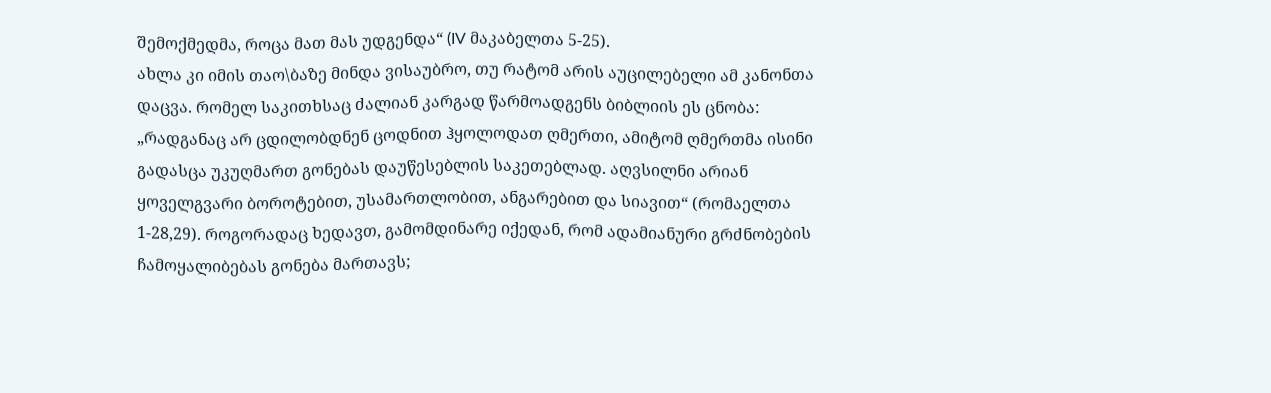შემოქმედმა, როცა მათ მას უდგენდა“ (IV მაკაბელთა 5-25).
ახლა კი იმის თაო\ბაზე მინდა ვისაუბრო, თუ რატომ არის აუცილებელი ამ კანონთა დაცვა. რომელ საკითხსაც ძალიან კარგად წარმოადგენს ბიბლიის ეს ცნობა: „რადგანაც არ ცდილობდნენ ცოდნით ჰყოლოდათ ღმერთი, ამიტომ ღმერთმა ისინი გადასცა უკუღმართ გონებას დაუწესებლის საკეთებლად. აღვსილნი არიან ყოველგვარი ბოროტებით, უსამართლობით, ანგარებით და სიავით“ (რომაელთა 1-28,29). როგორადაც ხედავთ, გამომდინარე იქედან, რომ ადამიანური გრძნობების ჩამოყალიბებას გონება მართავს;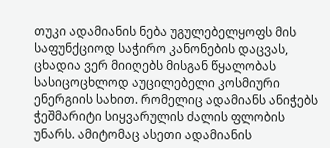თუკი ადამიანის ნება უგულებელყოფს მის საფუნქციოდ საჭირო კანონების დაცვას, ცხადია ვერ მიიღებს მისგან წყალობას სასიცოცხლოდ აუცილებელი კოსმიური ენერგიის სახით. რომელიც ადამიანს ანიჭებს ჭეშმარიტი სიყვარულის ძალის ფლობის უნარს. ამიტომაც ასეთი ადამიანის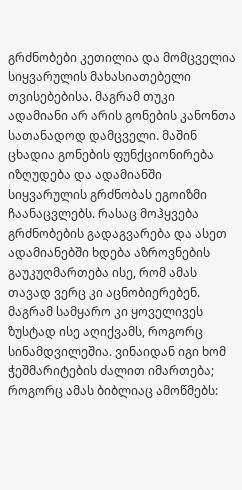გრძნობები კეთილია და მომცველია სიყვარულის მახასიათებელი თვისებებისა. მაგრამ თუკი ადამიანი არ არის გონების კანონთა სათანადოდ დამცველი. მაშინ ცხადია გონების ფუნქციონირება იზღუდება და ადამიანში სიყვარულის გრძნობას ეგოიზმი ჩაანაცვლებს. რასაც მოჰყვება გრძნობების გადაგვარება და ასეთ ადამიანებში ხდება აზროვნების გაუკუღმართება ისე, რომ ამას თავად ვერც კი აცნობიერებენ. მაგრამ სამყარო კი ყოველივეს ზუსტად ისე აღიქვამს, როგორც სინამდვილეშია. ვინაიდან იგი ხომ ჭეშმარიტების ძალით იმართება; როგორც ამას ბიბლიაც ამოწმებს: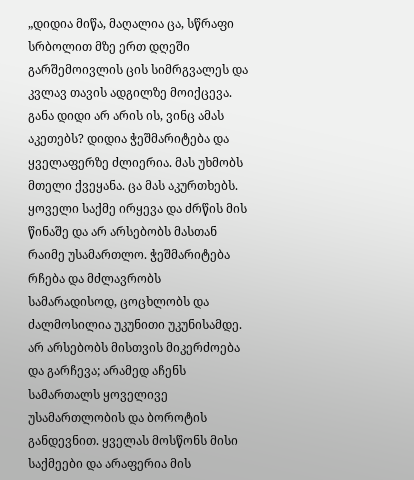„დიდია მიწა, მაღალია ცა, სწრაფი სრბოლით მზე ერთ დღეში გარშემოივლის ცის სიმრგვალეს და კვლავ თავის ადგილზე მოიქცევა. განა დიდი არ არის ის, ვინც ამას აკეთებს? დიდია ჭეშმარიტება და ყველაფერზე ძლიერია. მას უხმობს მთელი ქვეყანა. ცა მას აკურთხებს. ყოველი საქმე ირყევა და ძრწის მის წინაშე და არ არსებობს მასთან რაიმე უსამართლო. ჭეშმარიტება რჩება და მძლავრობს სამარადისოდ, ცოცხლობს და ძალმოსილია უკუნითი უკუნისამდე. არ არსებობს მისთვის მიკერძოება და გარჩევა; არამედ აჩენს სამართალს ყოველივე უსამართლობის და ბოროტის განდევნით. ყველას მოსწონს მისი საქმეები და არაფერია მის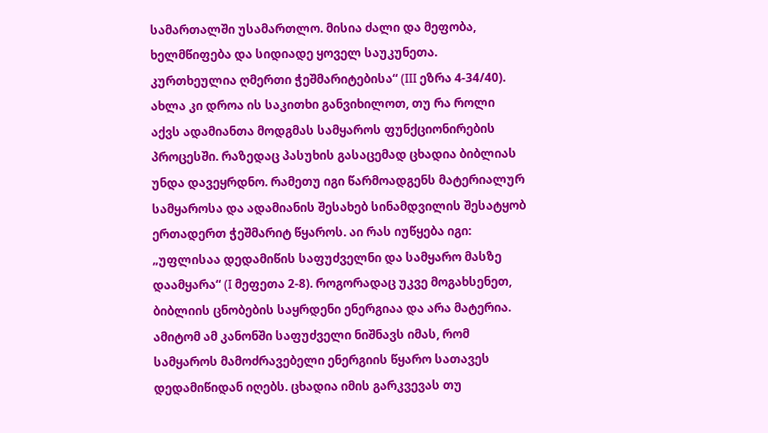სამართალში უსამართლო. მისია ძალი და მეფობა, ხელმწიფება და სიდიადე ყოველ საუკუნეთა. კურთხეულია ღმერთი ჭეშმარიტებისა“ (III ეზრა 4-34/40).
ახლა კი დროა ის საკითხი განვიხილოთ, თუ რა როლი აქვს ადამიანთა მოდგმას სამყაროს ფუნქციონირების პროცესში. რაზედაც პასუხის გასაცემად ცხადია ბიბლიას უნდა დავეყრდნო. რამეთუ იგი წარმოადგენს მატერიალურ სამყაროსა და ადამიანის შესახებ სინამდვილის შესატყობ ერთადერთ ჭეშმარიტ წყაროს. აი რას იუწყება იგი: „უფლისაა დედამიწის საფუძველნი და სამყარო მასზე დაამყარა“ (I მეფეთა 2-8). როგორადაც უკვე მოგახსენეთ, ბიბლიის ცნობების საყრდენი ენერგიაა და არა მატერია. ამიტომ ამ კანონში საფუძველი ნიშნავს იმას, რომ სამყაროს მამოძრავებელი ენერგიის წყარო სათავეს დედამიწიდან იღებს. ცხადია იმის გარკვევას თუ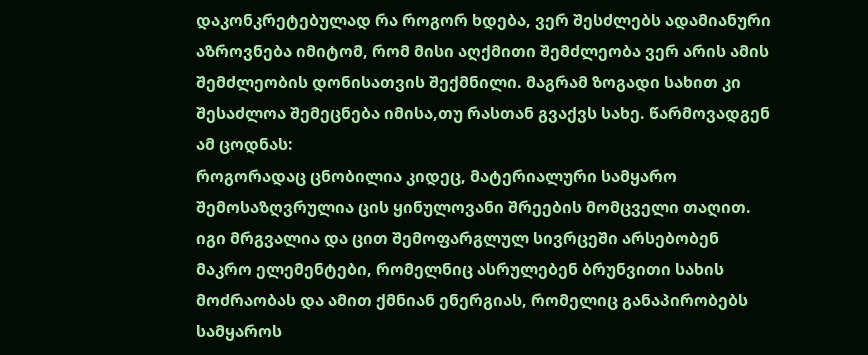დაკონკრეტებულად რა როგორ ხდება, ვერ შესძლებს ადამიანური აზროვნება იმიტომ, რომ მისი აღქმითი შემძლეობა ვერ არის ამის შემძლეობის დონისათვის შექმნილი. მაგრამ ზოგადი სახით კი შესაძლოა შემეცნება იმისა,თუ რასთან გვაქვს სახე. წარმოვადგენ ამ ცოდნას:
როგორადაც ცნობილია კიდეც, მატერიალური სამყარო შემოსაზღვრულია ცის ყინულოვანი შრეების მომცველი თაღით. იგი მრგვალია და ცით შემოფარგლულ სივრცეში არსებობენ მაკრო ელემენტები, რომელნიც ასრულებენ ბრუნვითი სახის მოძრაობას და ამით ქმნიან ენერგიას, რომელიც განაპირობებს სამყაროს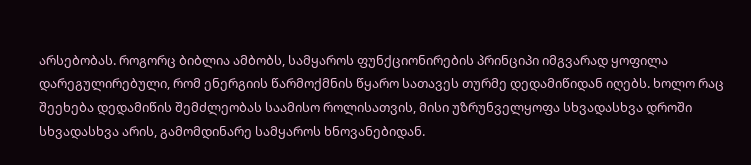არსებობას. როგორც ბიბლია ამბობს, სამყაროს ფუნქციონირების პრინციპი იმგვარად ყოფილა დარეგულირებული, რომ ენერგიის წარმოქმნის წყარო სათავეს თურმე დედამიწიდან იღებს. ხოლო რაც შეეხება დედამიწის შემძლეობას საამისო როლისათვის, მისი უზრუნველყოფა სხვადასხვა დროში სხვადასხვა არის, გამომდინარე სამყაროს ხნოვანებიდან.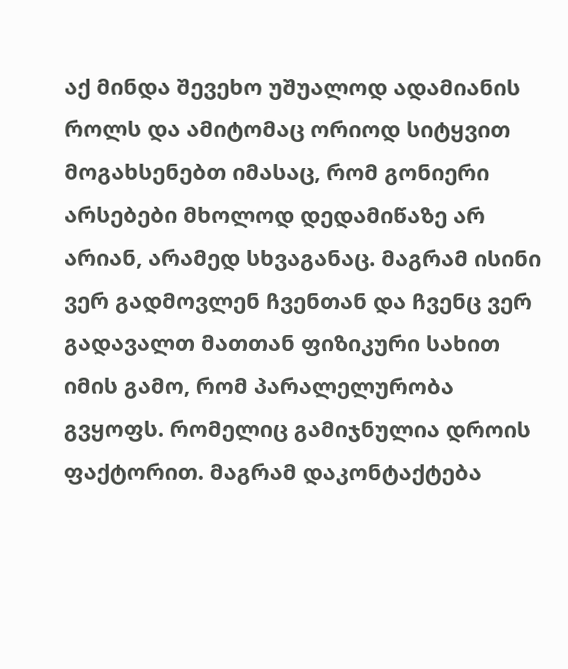აქ მინდა შევეხო უშუალოდ ადამიანის როლს და ამიტომაც ორიოდ სიტყვით მოგახსენებთ იმასაც, რომ გონიერი არსებები მხოლოდ დედამიწაზე არ არიან, არამედ სხვაგანაც. მაგრამ ისინი ვერ გადმოვლენ ჩვენთან და ჩვენც ვერ გადავალთ მათთან ფიზიკური სახით იმის გამო, რომ პარალელურობა გვყოფს. რომელიც გამიჯნულია დროის ფაქტორით. მაგრამ დაკონტაქტება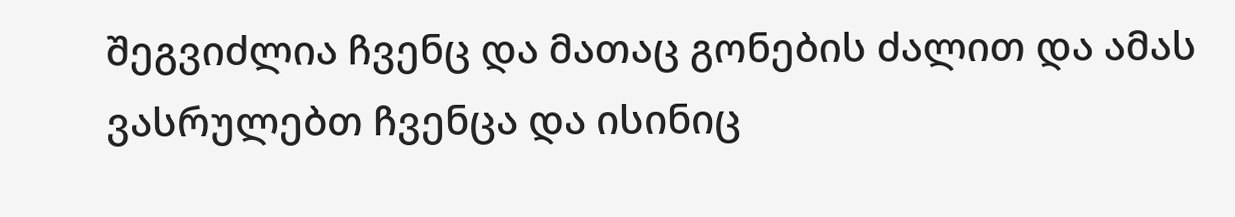შეგვიძლია ჩვენც და მათაც გონების ძალით და ამას ვასრულებთ ჩვენცა და ისინიც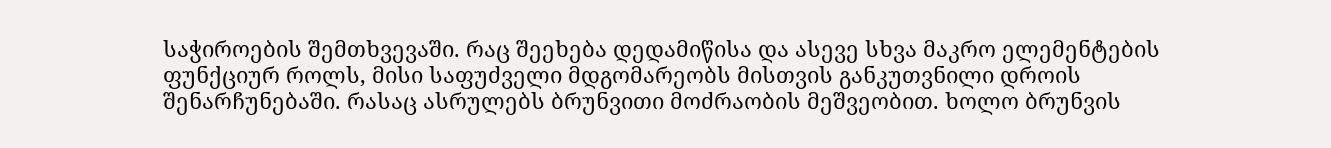საჭიროების შემთხვევაში. რაც შეეხება დედამიწისა და ასევე სხვა მაკრო ელემენტების ფუნქციურ როლს, მისი საფუძველი მდგომარეობს მისთვის განკუთვნილი დროის შენარჩუნებაში. რასაც ასრულებს ბრუნვითი მოძრაობის მეშვეობით. ხოლო ბრუნვის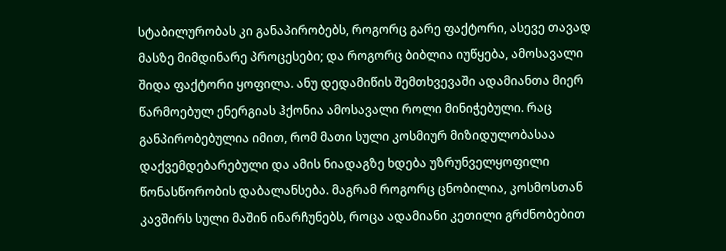სტაბილურობას კი განაპირობებს, როგორც გარე ფაქტორი, ასევე თავად მასზე მიმდინარე პროცესები; და როგორც ბიბლია იუწყება, ამოსავალი შიდა ფაქტორი ყოფილა. ანუ დედამიწის შემთხვევაში ადამიანთა მიერ წარმოებულ ენერგიას ჰქონია ამოსავალი როლი მინიჭებული. რაც განპირობებულია იმით, რომ მათი სული კოსმიურ მიზიდულობასაა დაქვემდებარებული და ამის ნიადაგზე ხდება უზრუნველყოფილი წონასწორობის დაბალანსება. მაგრამ როგორც ცნობილია, კოსმოსთან კავშირს სული მაშინ ინარჩუნებს, როცა ადამიანი კეთილი გრძნობებით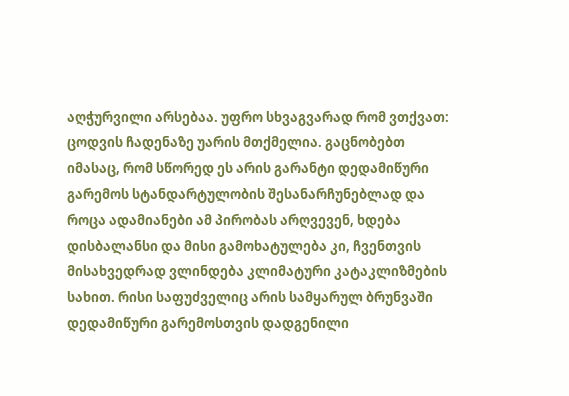აღჭურვილი არსებაა. უფრო სხვაგვარად რომ ვთქვათ: ცოდვის ჩადენაზე უარის მთქმელია. გაცნობებთ იმასაც, რომ სწორედ ეს არის გარანტი დედამიწური გარემოს სტანდარტულობის შესანარჩუნებლად და როცა ადამიანები ამ პირობას არღვევენ, ხდება დისბალანსი და მისი გამოხატულება კი, ჩვენთვის მისახვედრად ვლინდება კლიმატური კატაკლიზმების სახით. რისი საფუძველიც არის სამყარულ ბრუნვაში დედამიწური გარემოსთვის დადგენილი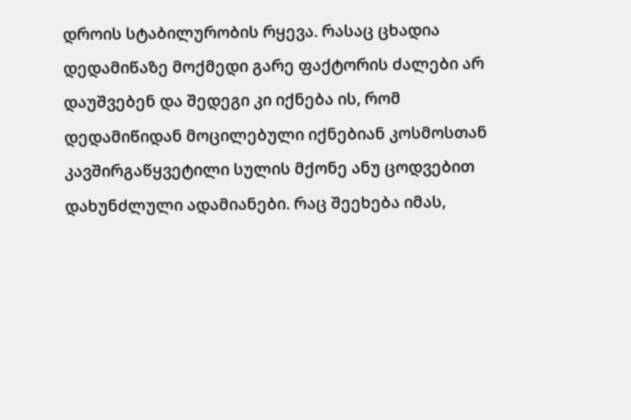დროის სტაბილურობის რყევა. რასაც ცხადია დედამიწაზე მოქმედი გარე ფაქტორის ძალები არ დაუშვებენ და შედეგი კი იქნება ის, რომ დედამიწიდან მოცილებული იქნებიან კოსმოსთან კავშირგაწყვეტილი სულის მქონე ანუ ცოდვებით დახუნძლული ადამიანები. რაც შეეხება იმას,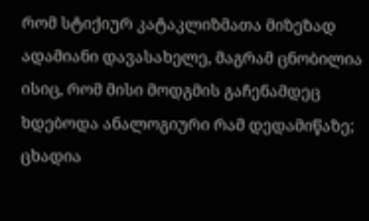რომ სტიქიურ კატაკლიზმათა მიზეზად ადამიანი დავასახელე, მაგრამ ცნობილია ისიც, რომ მისი მოდგმის გაჩენამდეც ხდებოდა ანალოგიური რამ დედამიწაზე; ცხადია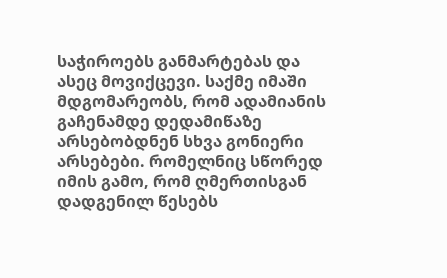საჭიროებს განმარტებას და ასეც მოვიქცევი. საქმე იმაში მდგომარეობს, რომ ადამიანის გაჩენამდე დედამიწაზე არსებობდნენ სხვა გონიერი არსებები. რომელნიც სწორედ იმის გამო, რომ ღმერთისგან დადგენილ წესებს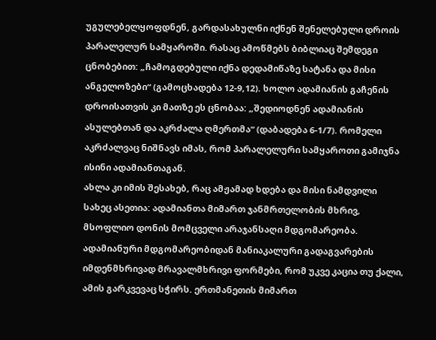უგულებელყოფდნენ, გარდასახულნი იქნენ შენელებული დროის პარალელურ სამყაროში. რასაც ამოწმებს ბიბლიაც შემდეგი ცნობებით: „ჩამოგდებული იქნა დედამიწაზე სატანა და მისი ანგელოზები“ (გამოცხადება 12-9,12). ხოლო ადამიანის გაჩენის დროისათვის კი მათზე ეს ცნობაა: „შედიოდნენ ადამიანის ასულებთან და აკრძალა ღმერთმა“ (დაბადება 6-1/7). რომელი აკრძალვაც ნიშნავს იმას, რომ პარალელური სამყაროთი გამიჯნა ისინი ადამიანთაგან.
ახლა კი იმის შესახებ, რაც ამჟამად ხდება და მისი ნამდვილი სახეც ასეთია: ადამიანთა მიმართ ჯანმრთელობის მხრივ, მსოფლიო დონის მომცველი არაჯანსაღი მდგომარეობა. ადამიანური მდგომარეობიდან მანიაკალური გადაგვარების იმდენმხრივად მრავალმხრივი ფორმები, რომ უკვე კაცია თუ ქალი, ამის გარკვევაც სჭირს. ერთმანეთის მიმართ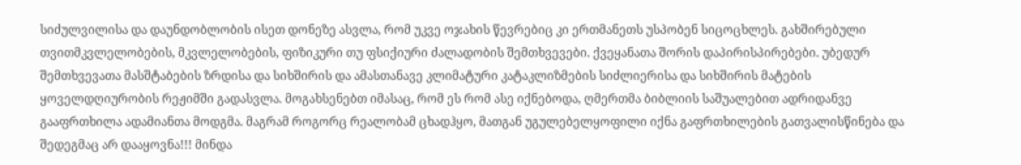სიძულვილისა და დაუნდობლობის ისეთ დონეზე ასვლა, რომ უკვე ოჯახის წევრებიც კი ერთმანეთს უსპობენ სიცოცხლეს. გახშირებული თვითმკვლელობების, მკვლელობების, ფიზიკური თუ ფსიქიური ძალადობის შემთხვევები. ქვეყანათა შორის დაპირისპირებები. უბედურ შემთხვევათა მასშტაბების ზრდისა და სიხშირის და ამასთანავე კლიმატური კატაკლიზმების სიძლიერისა და სიხშირის მატების ყოველდღიურობის რეჟიმში გადასვლა. მოგახსენებთ იმასაც, რომ ეს რომ ასე იქნებოდა, ღმერთმა ბიბლიის საშუალებით ადრიდანვე გააფრთხილა ადამიანთა მოდგმა. მაგრამ როგორც რეალობამ ცხადჰყო, მათგან უგულებელყოფილი იქნა გაფრთხილების გათვალისწინება და შედეგმაც არ დააყოვნა!!! მინდა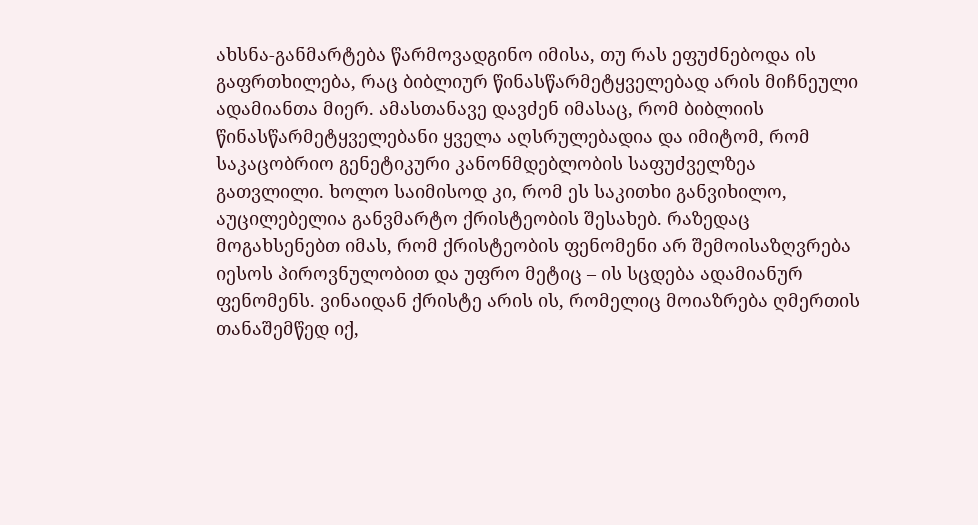ახსნა-განმარტება წარმოვადგინო იმისა, თუ რას ეფუძნებოდა ის გაფრთხილება, რაც ბიბლიურ წინასწარმეტყველებად არის მიჩნეული ადამიანთა მიერ. ამასთანავე დავძენ იმასაც, რომ ბიბლიის წინასწარმეტყველებანი ყველა აღსრულებადია და იმიტომ, რომ საკაცობრიო გენეტიკური კანონმდებლობის საფუძველზეა გათვლილი. ხოლო საიმისოდ კი, რომ ეს საკითხი განვიხილო, აუცილებელია განვმარტო ქრისტეობის შესახებ. რაზედაც მოგახსენებთ იმას, რომ ქრისტეობის ფენომენი არ შემოისაზღვრება იესოს პიროვნულობით და უფრო მეტიც – ის სცდება ადამიანურ ფენომენს. ვინაიდან ქრისტე არის ის, რომელიც მოიაზრება ღმერთის თანაშემწედ იქ,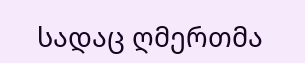სადაც ღმერთმა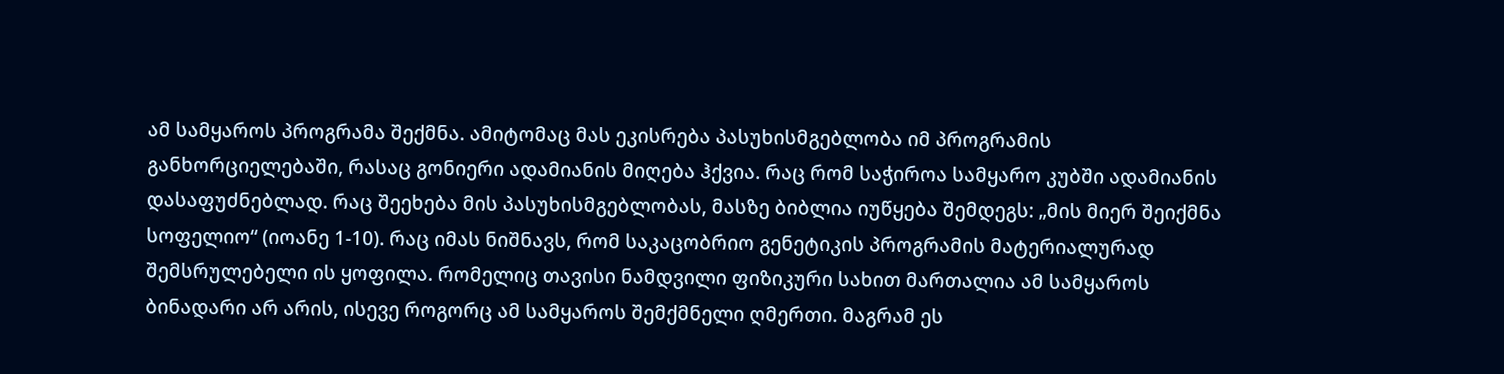ამ სამყაროს პროგრამა შექმნა. ამიტომაც მას ეკისრება პასუხისმგებლობა იმ პროგრამის განხორციელებაში, რასაც გონიერი ადამიანის მიღება ჰქვია. რაც რომ საჭიროა სამყარო კუბში ადამიანის დასაფუძნებლად. რაც შეეხება მის პასუხისმგებლობას, მასზე ბიბლია იუწყება შემდეგს: „მის მიერ შეიქმნა სოფელიო“ (იოანე 1-10). რაც იმას ნიშნავს, რომ საკაცობრიო გენეტიკის პროგრამის მატერიალურად შემსრულებელი ის ყოფილა. რომელიც თავისი ნამდვილი ფიზიკური სახით მართალია ამ სამყაროს ბინადარი არ არის, ისევე როგორც ამ სამყაროს შემქმნელი ღმერთი. მაგრამ ეს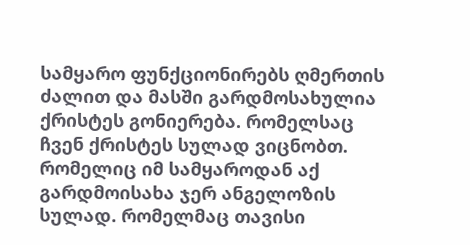სამყარო ფუნქციონირებს ღმერთის ძალით და მასში გარდმოსახულია ქრისტეს გონიერება. რომელსაც ჩვენ ქრისტეს სულად ვიცნობთ. რომელიც იმ სამყაროდან აქ გარდმოისახა ჯერ ანგელოზის სულად. რომელმაც თავისი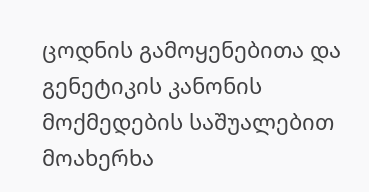ცოდნის გამოყენებითა და გენეტიკის კანონის მოქმედების საშუალებით მოახერხა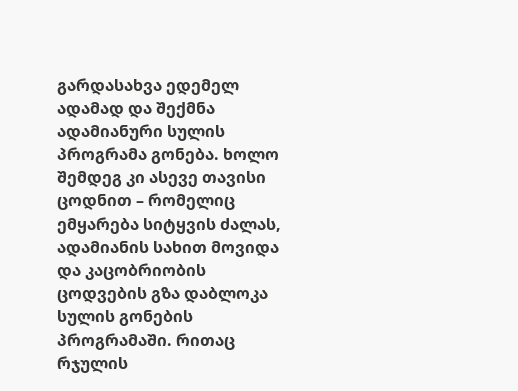გარდასახვა ედემელ ადამად და შექმნა ადამიანური სულის პროგრამა გონება. ხოლო შემდეგ კი ასევე თავისი ცოდნით – რომელიც ემყარება სიტყვის ძალას, ადამიანის სახით მოვიდა და კაცობრიობის ცოდვების გზა დაბლოკა სულის გონების პროგრამაში. რითაც რჯულის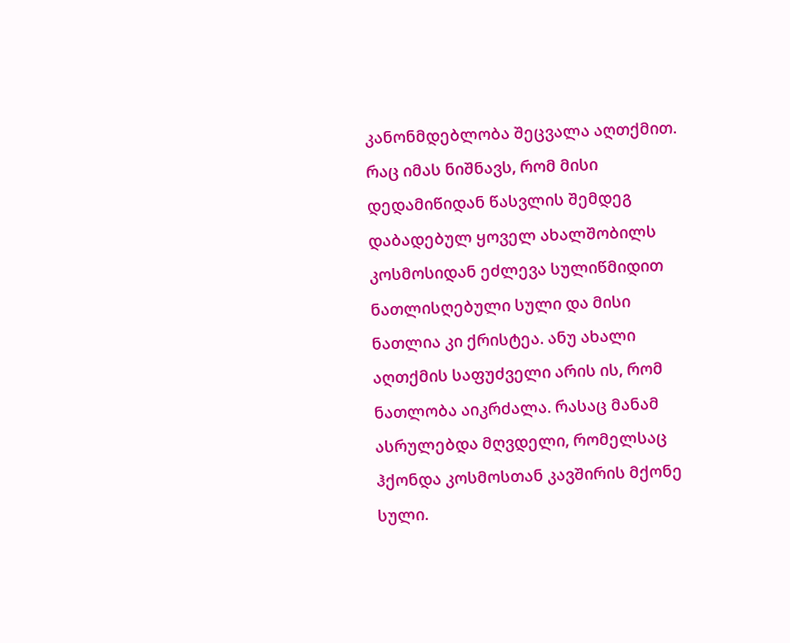კანონმდებლობა შეცვალა აღთქმით. რაც იმას ნიშნავს, რომ მისი დედამიწიდან წასვლის შემდეგ დაბადებულ ყოველ ახალშობილს კოსმოსიდან ეძლევა სულიწმიდით ნათლისღებული სული და მისი ნათლია კი ქრისტეა. ანუ ახალი აღთქმის საფუძველი არის ის, რომ ნათლობა აიკრძალა. რასაც მანამ ასრულებდა მღვდელი, რომელსაც ჰქონდა კოსმოსთან კავშირის მქონე სული.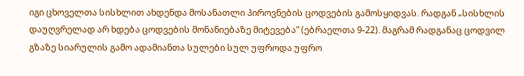იგი ცხოველთა სისხლით ახდენდა მოსანათლი პიროვნების ცოდვების გამოსყიდვას. რადგან „სისხლის დაუღვრელად არ ხდება ცოდვების მონანიებაზე მიტევება“ (ებრაელთა 9-22). მაგრამ რადგანაც ცოდვილ გზაზე სიარულის გამო ადამიანთა სულები სულ უფროდა უფრო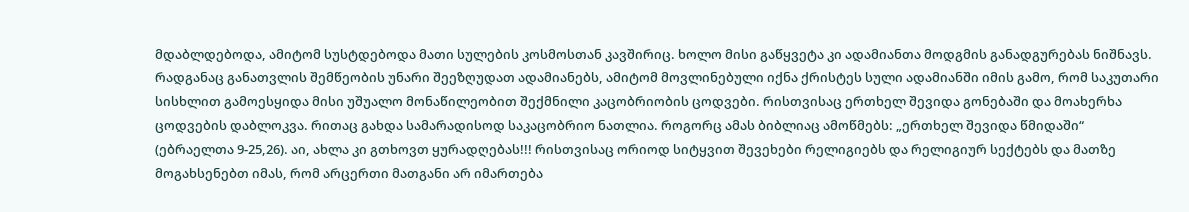მდაბლდებოდა, ამიტომ სუსტდებოდა მათი სულების კოსმოსთან კავშირიც. ხოლო მისი გაწყვეტა კი ადამიანთა მოდგმის განადგურებას ნიშნავს. რადგანაც განათვლის შემწეობის უნარი შეეზღუდათ ადამიანებს, ამიტომ მოვლინებული იქნა ქრისტეს სული ადამიანში იმის გამო, რომ საკუთარი სისხლით გამოესყიდა მისი უშუალო მონაწილეობით შექმნილი კაცობრიობის ცოდვები. რისთვისაც ერთხელ შევიდა გონებაში და მოახერხა ცოდვების დაბლოკვა. რითაც გახდა სამარადისოდ საკაცობრიო ნათლია. როგორც ამას ბიბლიაც ამოწმებს: „ერთხელ შევიდა წმიდაში“ (ებრაელთა 9-25,26). აი, ახლა კი გთხოვთ ყურადღებას!!! რისთვისაც ორიოდ სიტყვით შევეხები რელიგიებს და რელიგიურ სექტებს და მათზე მოგახსენებთ იმას, რომ არცერთი მათგანი არ იმართება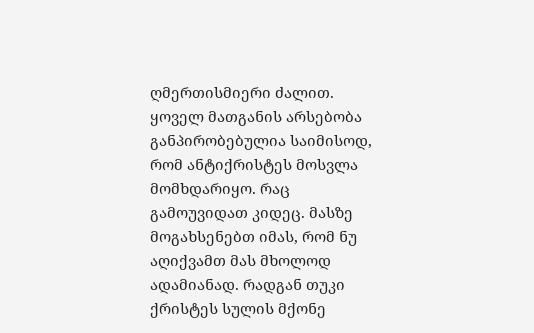ღმერთისმიერი ძალით. ყოველ მათგანის არსებობა განპირობებულია საიმისოდ, რომ ანტიქრისტეს მოსვლა მომხდარიყო. რაც გამოუვიდათ კიდეც. მასზე მოგახსენებთ იმას, რომ ნუ აღიქვამთ მას მხოლოდ ადამიანად. რადგან თუკი ქრისტეს სულის მქონე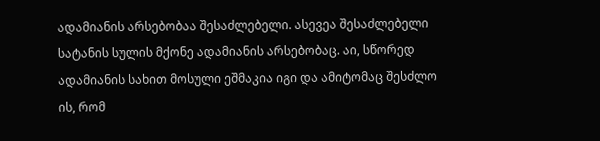ადამიანის არსებობაა შესაძლებელი. ასევეა შესაძლებელი სატანის სულის მქონე ადამიანის არსებობაც. აი, სწორედ ადამიანის სახით მოსული ეშმაკია იგი და ამიტომაც შესძლო ის, რომ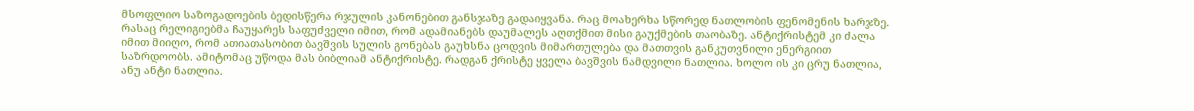მსოფლიო საზოგადოების ბედისწერა რჯულის კანონებით განსჯაზე გადაიყვანა. რაც მოახერხა სწორედ ნათლობის ფენომენის ხარჯზე. რასაც რელიგიებმა ჩაუყარეს საფუძველი იმით, რომ ადამიანებს დაუმალეს აღთქმით მისი გაუქმების თაობაზე. ანტიქრისტემ კი ძალა იმით მიიღო, რომ ათიათასობით ბავშვის სულის გონებას გაუხსნა ცოდვის მიმართულება და მათთვის განკუთვნილი ენერგიით საზრდოობს. ამიტომაც უწოდა მას ბიბლიამ ანტიქრისტე. რადგან ქრისტე ყველა ბავშვის ნამდვილი ნათლია. ხოლო ის კი ცრუ ნათლია, ანუ ანტი ნათლია.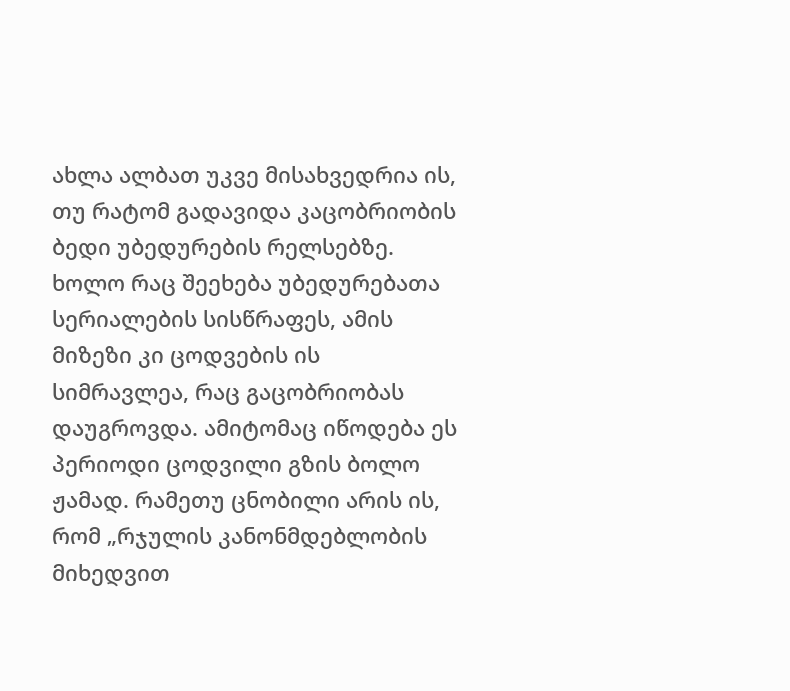ახლა ალბათ უკვე მისახვედრია ის, თუ რატომ გადავიდა კაცობრიობის ბედი უბედურების რელსებზე. ხოლო რაც შეეხება უბედურებათა სერიალების სისწრაფეს, ამის მიზეზი კი ცოდვების ის სიმრავლეა, რაც გაცობრიობას დაუგროვდა. ამიტომაც იწოდება ეს პერიოდი ცოდვილი გზის ბოლო ჟამად. რამეთუ ცნობილი არის ის, რომ „რჯულის კანონმდებლობის მიხედვით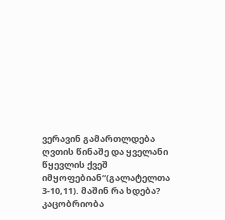ვერავინ გამართლდება ღვთის წინაშე და ყველანი წყევლის ქვეშ იმყოფებიან“(გალატელთა 3-10,11). მაშინ რა ხდება? კაცობრიობა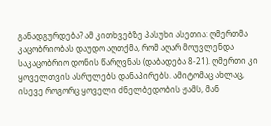განადგურდება? ამ კითხვებზე პასუხი ასეთია: ღმერთმა კაცობრიობას დაუდო აღთქმა, რომ აღარ მოუვლენდა საკაცობრიო დონის წარღვნას (დაბადება 8-21). ღმერთი კი ყოველთვის ასრულებს დანაპირებს. ამიტომაც ახლაც, ისევე როგორც ყოველი ძნელბედობის ჟამს, მან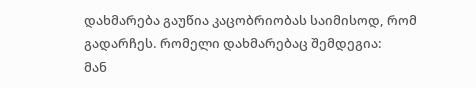დახმარება გაუწია კაცობრიობას საიმისოდ, რომ გადარჩეს. რომელი დახმარებაც შემდეგია:
მან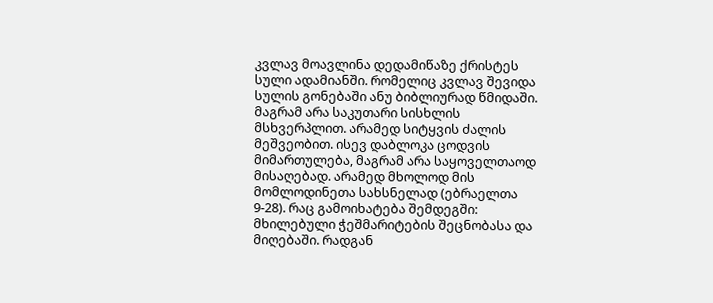კვლავ მოავლინა დედამიწაზე ქრისტეს სული ადამიანში. რომელიც კვლავ შევიდა სულის გონებაში ანუ ბიბლიურად წმიდაში. მაგრამ არა საკუთარი სისხლის მსხვერპლით. არამედ სიტყვის ძალის მეშვეობით. ისევ დაბლოკა ცოდვის მიმართულება, მაგრამ არა საყოველთაოდ მისაღებად. არამედ მხოლოდ მის მომლოდინეთა სახსნელად (ებრაელთა 9-28). რაც გამოიხატება შემდეგში: მხილებული ჭეშმარიტების შეცნობასა და მიღებაში. რადგან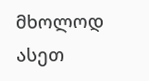მხოლოდ ასეთ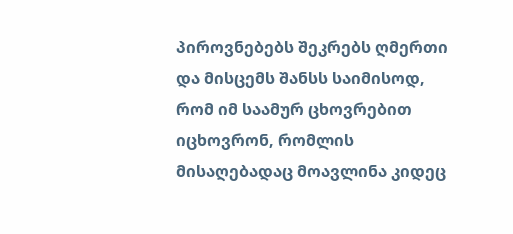პიროვნებებს შეკრებს ღმერთი და მისცემს შანსს საიმისოდ, რომ იმ საამურ ცხოვრებით იცხოვრონ, რომლის მისაღებადაც მოავლინა კიდეც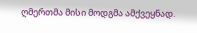ღმერთმა მისი მოდგმა ამქვეყნად.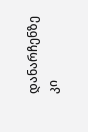დანარჩენზე კი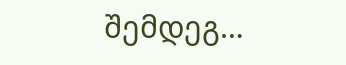შემდეგ…